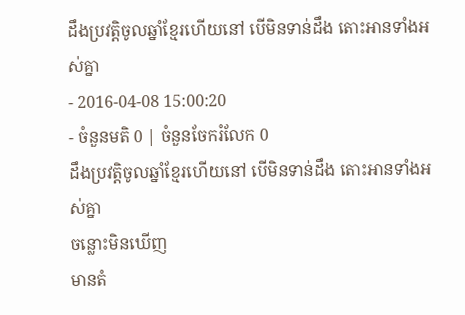ដឹងប្រវត្តិចូលឆ្នាំខ្មែរហើយនៅ បើមិនទាន់ដឹង តោះអានទាំងអស់គ្នា
- 2016-04-08 15:00:20
- ចំនួនមតិ 0 | ចំនួនចែករំលែក 0
ដឹងប្រវត្តិចូលឆ្នាំខ្មែរហើយនៅ បើមិនទាន់ដឹង តោះអានទាំងអស់គ្នា
ចន្លោះមិនឃើញ
មានតំ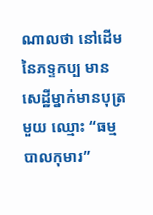ណាលថា នៅដើមនៃភទ្ទកប្ប មានសេដ្ឋីម្នាក់មានបុត្រមួយ ឈ្មោះ “ធម្មបាលកុមារ”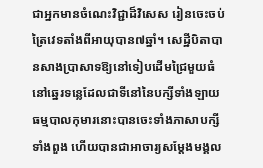ជាអ្នកមានចំណេះវិជ្ជាដ៏វិសេស រៀនចេះចប់ត្រៃវេទតាំងពីអាយុបាន៧ឆ្នាំ។ សេដ្ឋីបិតាបានសាងប្រាសាទឱ្យនៅទៀបដើមជ្រៃមួយធំ នៅឆ្នេរទន្លេដែលជាទីនៅនៃបក្សីទាំងឡាយ ធម្មបាលកុមារនោះបានចេះទាំងភាសាបក្សីទាំងពួង ហើយបានជាអាចារ្យសម្ដែងមង្គល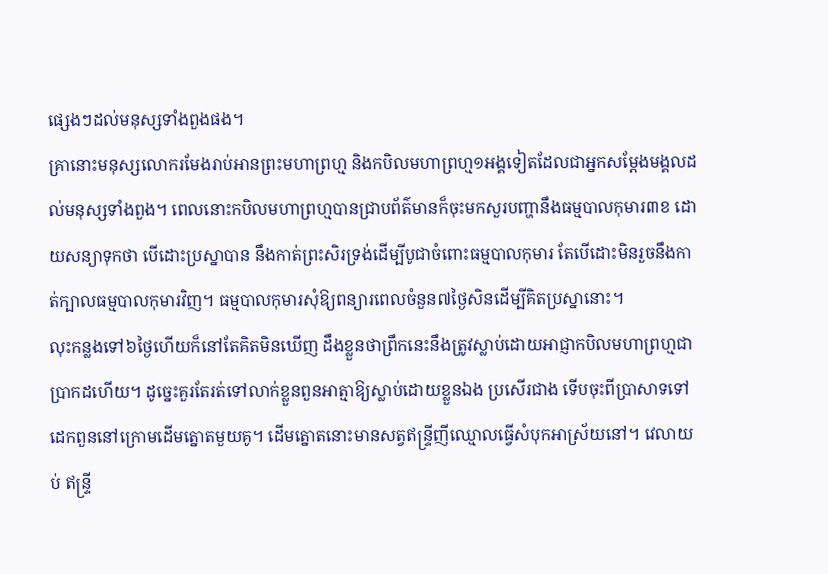ផេ្សងៗដល់មនុស្សទាំងពួងផង។
គ្រានោះមនុស្សលោករមែងរាប់អានព្រះមហាព្រហ្ម និងកបិលមហាព្រហ្ម១អង្គទៀតដែលជាអ្នកសម្ដែងមង្គលដល់មនុស្សទាំងពួង។ ពេលនោះកបិលមហាព្រហ្មបានជ្រាបព័ត៌មានក៏ចុះមកសួរបញ្ហានឹងធម្មបាលកុមារ៣ខ ដោយសន្យាទុកថា បើដោះប្រស្នាបាន នឹងកាត់ព្រះសិរទ្រង់ដើម្បីបូជាចំពោះធម្មបាលកុមារ តែបើដោះមិនរួចនឹងកាត់ក្បាលធម្មបាលកុមារវិញ។ ធម្មបាលកុមារសុំឱ្យពន្យារពេលចំនួន៧ថ្ងៃសិនដើម្បីគិតប្រស្នានោះ។
លុះកន្លងទៅ៦ថ្ងៃហើយក៏នៅតែគិតមិនឃើញ ដឹងខ្លួនថាព្រឹកនេះនឹងត្រូវស្លាប់ដោយអាជ្ញាកបិលមហាព្រហ្មជាប្រាកដហើយ។ ដូច្នេះគួរតែរត់ទៅលាក់ខ្លួនពួនអាត្មាឱ្យស្លាប់ដោយខ្លួនឯង ប្រសើរជាង ទើបចុះពីប្រាសាទទៅដេកពួននៅក្រោមដើមត្នោតមួយគូ។ ដើមត្នោតនោះមានសត្វឥន្ទ្រីញីឈ្មោលធ្វើសំបុកអាស្រ័យនៅ។ វេលាយប់ ឥន្ទ្រី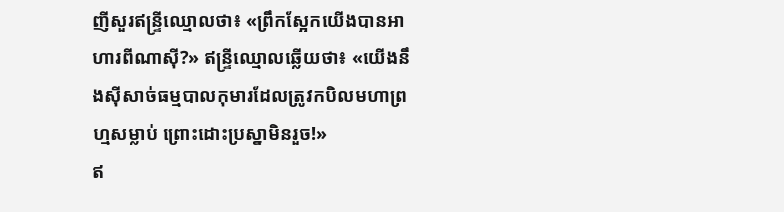ញីសួរឥន្ទ្រីឈ្មោលថា៖ «ព្រឹកស្អែកយើងបានអាហារពីណាស៊ី?» ឥន្ទ្រីឈ្មោលឆ្លើយថា៖ «យើងនឹងស៊ីសាច់ធម្មបាលកុមារដែលត្រូវកបិលមហាព្រហ្មសម្លាប់ ព្រោះដោះប្រស្នាមិនរួច!»
ឥ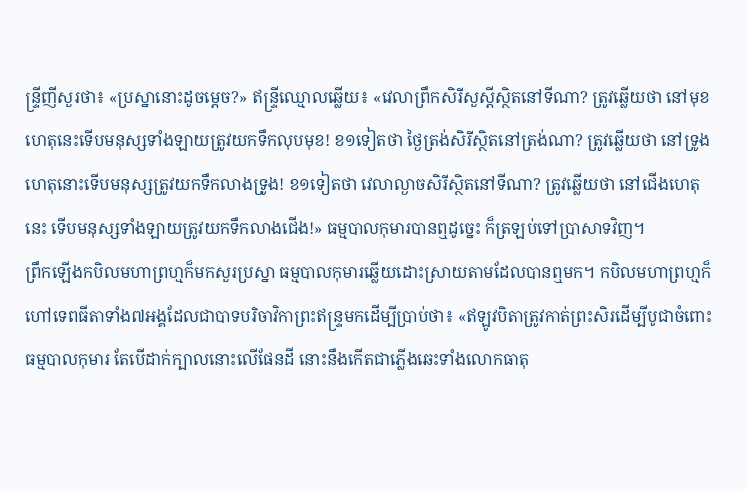ន្ទ្រីញីសួរថា៖ «ប្រស្នានោះដូចម្ដេច?» ឥន្ទ្រីឈ្មោលឆ្លើយ៖ «វេលាព្រឹកសិរីសួស្ដីស្ថិតនៅទីណា? ត្រូវឆ្លើយថា នៅមុខ ហេតុនេះទើបមនុស្សទាំងឡាយត្រូវយកទឹកលុបមុខ! ខ១ទៀតថា ថ្ងៃត្រង់សិរីស្ថិតនៅត្រង់ណា? ត្រូវឆ្លើយថា នៅទ្រូង ហេតុនោះទើបមនុស្សត្រូវយកទឹកលាងទ្រូង! ខ១ទៀតថា វេលាល្ងាចសិរីស្ថិតនៅទីណា? ត្រូវឆ្លើយថា នៅជើងហេតុនេះ ទើបមនុស្សទាំងឡាយត្រូវយកទឹកលាងជើង!» ធម្មបាលកុមារបានឮដូច្នេះ ក៏ត្រឡប់ទៅប្រាសាទវិញ។
ព្រឹកឡើងកបិលមហាព្រហ្មក៏មកសួរប្រស្នា ធម្មបាលកុមារឆ្លើយដោះស្រាយតាមដែលបានឮមក។ កបិលមហាព្រហ្មក៏ហៅទេពធីតាទាំង៧អង្គដែលជាបាទបរិចាវិកាព្រះឥន្ទ្រមកដើម្បីប្រាប់ថា៖ «ឥឡូវបិតាត្រូវកាត់ព្រះសិរដើម្បីបូជាចំពោះធម្មបាលកុមារ តែបើដាក់ក្បាលនោះលើផែនដី នោះនឹងកើតជាភ្លើងឆេះទាំងលោកធាតុ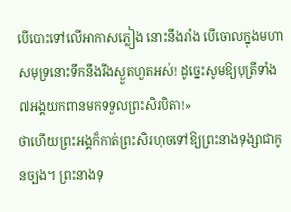បើបោះទៅលើអាកាសភ្លៀង នោះនឹងរាំង បើចោលក្នុងមហាសមុទ្រនោះទឹកនឹងរីងស្ងួតហួតអស់! ដូច្នេះសូមឱ្យបុត្រីទាំង៧អង្គយកពានមកទទួលព្រះសិរបិតា!»
ថាហើយព្រះអង្គក៏កាត់ព្រះសិរហុចទៅឱ្យព្រះនាងទុង្សាជាកូនច្បង។ ព្រះនាងទុ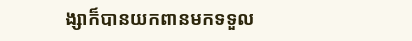ង្សាក៏បានយកពានមកទទួល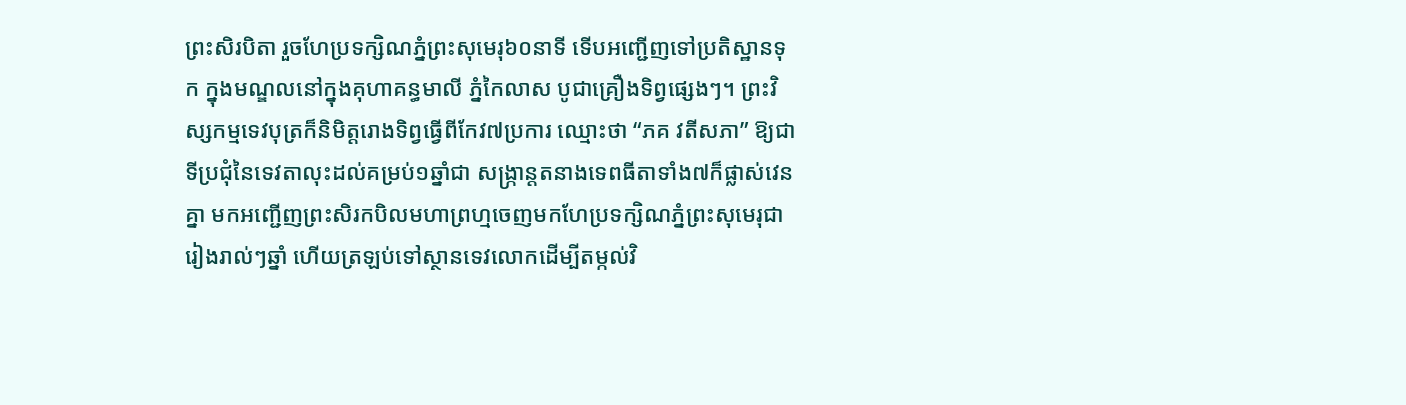ព្រះសិរបិតា រួចហែប្រទក្សិណភ្នំព្រះសុមេរុ៦០នាទី ទើបអញ្ជើញទៅប្រតិស្ឋានទុក ក្នុងមណ្ឌលនៅក្នុងគុហាគន្ធមាលី ភ្នំកៃលាស បូជាគ្រឿងទិព្វផេ្សងៗ។ ព្រះវិស្សកម្មទេវបុត្រក៏និមិត្តរោងទិព្វធ្វើពីកែវ៧ប្រការ ឈ្មោះថា “ភគ វតីសភា” ឱ្យជាទីប្រជុំនៃទេវតាលុះដល់គម្រប់១ឆ្នាំជា សង្ក្រាន្តតនាងទេពធីតាទាំង៧ក៏ផ្លាស់វេនគ្នា មកអញ្ជើញព្រះសិរកបិលមហាព្រហ្មចេញមកហែប្រទក្សិណភ្នំព្រះសុមេរុជារៀងរាល់ៗឆ្នាំ ហើយត្រឡប់ទៅស្ថានទេវលោកដើម្បីតម្កល់វិ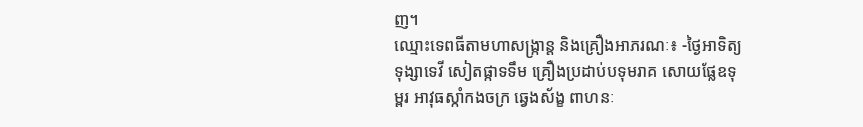ញ។
ឈ្មោះទេពធីតាមហាសង្ក្រាន្ត និងគ្រឿងអាភរណៈ៖ -ថ្ងៃអាទិត្យ ទុង្សាទេវី សៀតផ្កាទទឹម គ្រឿងប្រដាប់បទុមរាគ សោយផ្លែឧទុម្ពរ អាវុធស្កាំកងចក្រ ឆ្វេងស័ង្ខ ពាហនៈ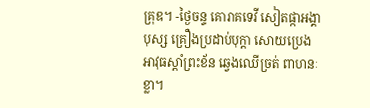គ្រុឌ។ -ថ្ងៃចន្ទ គោរាគទេវី សៀតផ្កាអង្គាបុស្ស គ្រឿងប្រដាប់បុក្តា សោយប្រេង អាវុធស្តាំព្រះខ័ន ឆ្វេងឈើច្រត់ ពាហនៈ ខ្លា។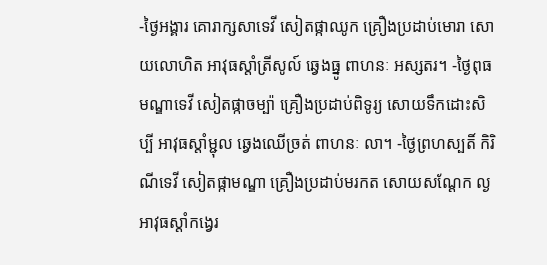-ថ្ងៃអង្គារ គោរាក្សសាទេវី សៀតផ្កាឈូក គ្រឿងប្រដាប់មោរា សោយលោហិត អាវុធស្តាំត្រីសូល៍ ឆ្វេងធ្នូ ពាហនៈ អស្សតរ។ -ថ្ងៃពុធ មណ្ឌាទេវី សៀតផ្កាចម្ប៉ា គ្រឿងប្រដាប់ពិទូរ្យ សោយទឹកដោះសិប្បី អាវុធស្ដាំម្ជុល ឆ្វេងឈើច្រត់ ពាហនៈ លា។ -ថ្ងៃព្រហស្បតិ៍ កិរិណីទេវី សៀតផ្កាមណ្ឌា គ្រឿងប្រដាប់មរកត សោយសណ្ដែក ល្ង អាវុធស្ដាំកង្វេរ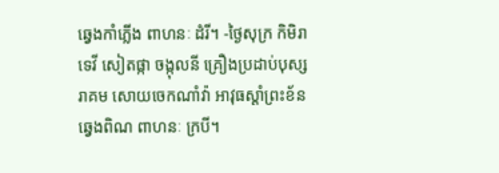ឆ្វេងកាំភ្លើង ពាហនៈ ដំរី។ -ថ្ងៃសុក្រ កិមិរាទេវី សៀតផ្កា ចង្កុលនី គ្រឿងប្រដាប់បុស្សរាគម សោយចេកណាំវ៉ា អាវុធស្ដាំព្រះខ័ន ឆ្វេងពិណ ពាហនៈ ក្របី។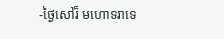-ថ្ងៃសៅរ៏ មហោទរាទេ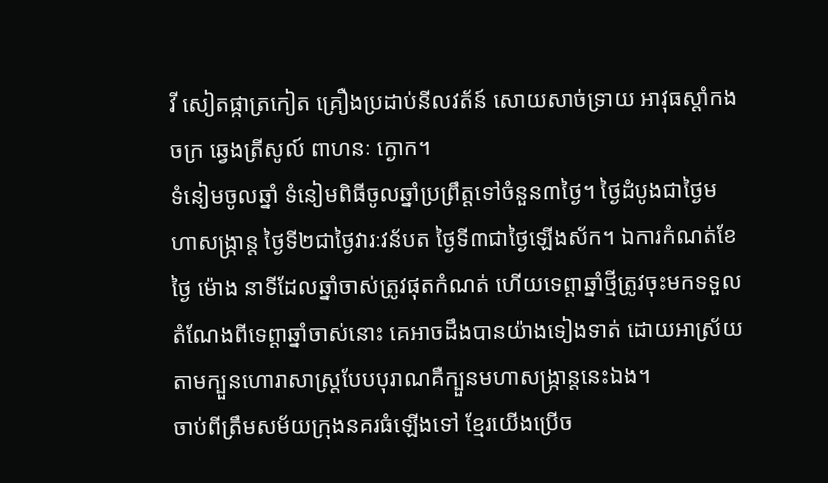វី សៀតផ្កាត្រកៀត គ្រឿងប្រដាប់នីលវត័ន៍ សោយសាច់ទ្រាយ អាវុធស្ដាំកងចក្រ ឆ្វេងត្រីសូល៍ ពាហនៈ ក្ងោក។
ទំនៀមចូលឆ្នាំ ទំនៀមពិធីចូលឆ្នាំប្រព្រឹត្តទៅចំនួន៣ថ្ងៃ។ ថ្ងៃដំបូងជាថ្ងៃមហាសង្ក្រាន្ត ថ្ងៃទី២ជាថ្ងៃវារៈវន័បត ថ្ងៃទី៣ជាថ្ងៃឡើងស័ក។ ឯការកំណត់ខែ ថ្ងៃ ម៉ោង នាទីដែលឆ្នាំចាស់ត្រូវផុតកំណត់ ហើយទេព្តាឆ្នាំថ្មីត្រូវចុះមកទទួលតំណែងពីទេព្តាឆ្នាំចាស់នោះ គេអាចដឹងបានយ៉ាងទៀងទាត់ ដោយអាស្រ័យតាមក្បួនហោរាសាស្ត្របែបបុរាណគឺក្បួនមហាសង្ក្រាន្តនេះឯង។
ចាប់ពីត្រឹមសម័យក្រុងនគរធំឡើងទៅ ខ្មែរយើងប្រើច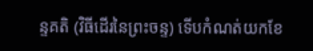ន្ទគតិ (វិធីដើរនៃព្រះចន្ទ) ទើបកំណត់យកខែ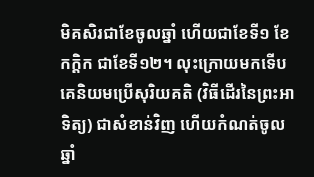មិគសិរជាខែចូលឆ្នាំ ហើយជាខែទី១ ខែកក្តិក ជាខែទី១២។ លុះក្រោយមកទើបគេនិយមប្រើសុរិយគតិ (វិធីដើរនៃព្រះអាទិត្យ) ជាសំខាន់វិញ ហើយកំណត់ចូលឆ្នាំ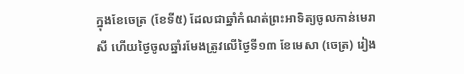ក្នុងខែចេត្រ (ខែទី៥) ដែលជាឆ្នាំកំណត់ព្រះអាទិត្យចូលកាន់មេរាសី ហើយថ្ងៃចូលឆ្នាំរមែងត្រូវលើថ្ងៃទី១៣ ខែមេសា (ចេត្រ) រៀង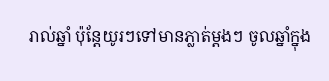រាល់ឆ្នាំ ប៉ុន្តែយូរៗទៅមានភ្លាត់ម្តងៗ ចូលឆ្នាំក្នុង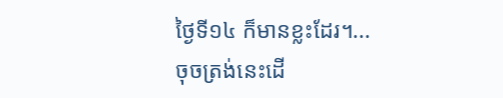ថ្ងៃទី១៤ ក៏មានខ្លះដែរ។...
ចុចត្រង់នេះដើ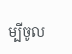ម្បីចូល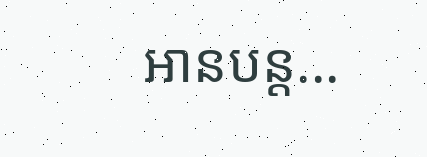អានបន្ត...